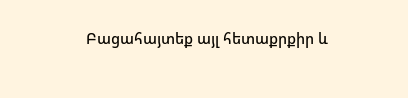Բացահայտեք այլ հետաքրքիր և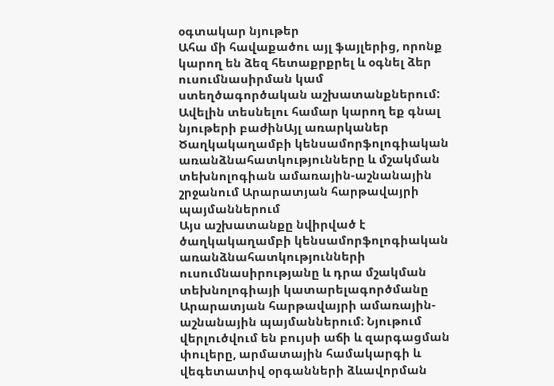օգտակար նյութեր
Ահա մի հավաքածու այլ ֆայլերից, որոնք կարող են ձեզ հետաքրքրել և օգնել ձեր ուսումնասիրման կամ ստեղծագործական աշխատանքներում: Ավելին տեսնելու համար կարող եք գնալ նյութերի բաժինԱյլ առարկաներ
Ծաղկակաղամբի կենսամորֆոլոգիական առանձնահատկությունները և մշակման տեխնոլոգիան ամառային-աշնանային շրջանում Արարատյան հարթավայրի պայմաններում
Այս աշխատանքը նվիրված է ծաղկակաղամբի կենսամորֆոլոգիական առանձնահատկությունների ուսումնասիրությանը և դրա մշակման տեխնոլոգիայի կատարելագործմանը Արարատյան հարթավայրի ամառային-աշնանային պայմաններում։ Նյութում վերլուծվում են բույսի աճի և զարգացման փուլերը, արմատային համակարգի և վեգետատիվ օրգանների ձևավորման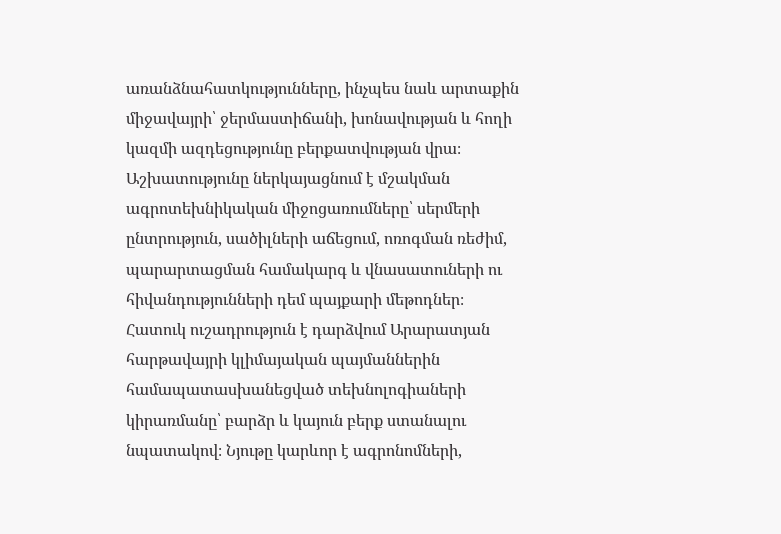առանձնահատկությունները, ինչպես նաև արտաքին միջավայրի՝ ջերմաստիճանի, խոնավության և հողի կազմի ազդեցությունը բերքատվության վրա։ Աշխատությունը ներկայացնում է մշակման ագրոտեխնիկական միջոցառումները՝ սերմերի ընտրություն, սածիլների աճեցում, ոռոգման ռեժիմ, պարարտացման համակարգ և վնասատուների ու հիվանդությունների դեմ պայքարի մեթոդներ։ Հատուկ ուշադրություն է դարձվում Արարատյան հարթավայրի կլիմայական պայմաններին համապատասխանեցված տեխնոլոգիաների կիրառմանը՝ բարձր և կայուն բերք ստանալու նպատակով։ Նյութը կարևոր է ագրոնոմների,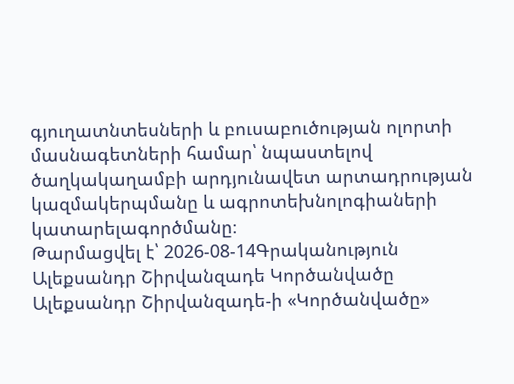գյուղատնտեսների և բուսաբուծության ոլորտի մասնագետների համար՝ նպաստելով ծաղկակաղամբի արդյունավետ արտադրության կազմակերպմանը և ագրոտեխնոլոգիաների կատարելագործմանը։
Թարմացվել է՝ 2026-08-14Գրականություն
Ալեքսանդր Շիրվանզադե Կործանվածը
Ալեքսանդր Շիրվանզադե-ի «Կործանվածը»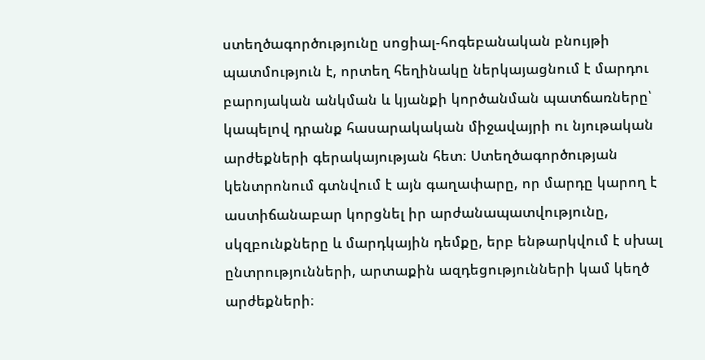ստեղծագործությունը սոցիալ-հոգեբանական բնույթի պատմություն է, որտեղ հեղինակը ներկայացնում է մարդու բարոյական անկման և կյանքի կործանման պատճառները՝ կապելով դրանք հասարակական միջավայրի ու նյութական արժեքների գերակայության հետ։ Ստեղծագործության կենտրոնում գտնվում է այն գաղափարը, որ մարդը կարող է աստիճանաբար կորցնել իր արժանապատվությունը, սկզբունքները և մարդկային դեմքը, երբ ենթարկվում է սխալ ընտրությունների, արտաքին ազդեցությունների կամ կեղծ արժեքների։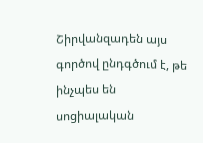Շիրվանզադեն այս գործով ընդգծում է, թե ինչպես են սոցիալական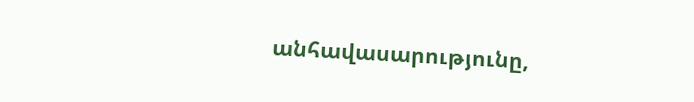անհավասարությունը,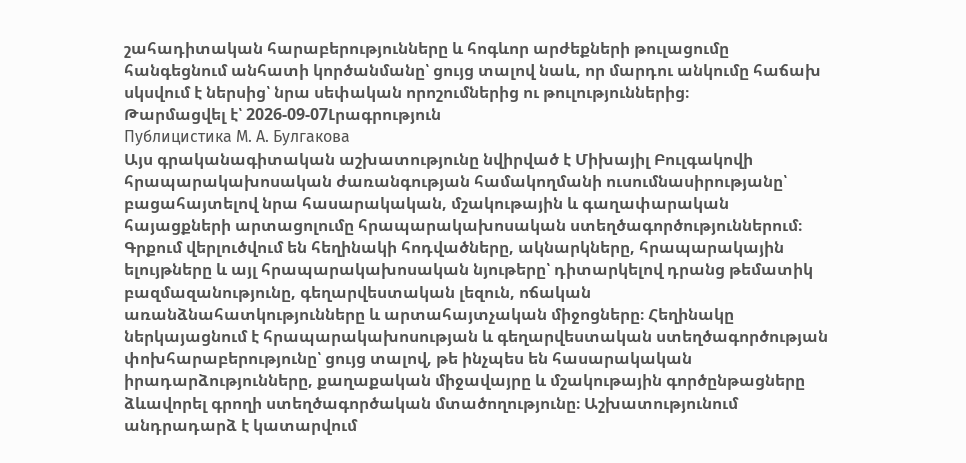շահադիտական հարաբերությունները և հոգևոր արժեքների թուլացումը հանգեցնում անհատի կործանմանը՝ ցույց տալով նաև, որ մարդու անկումը հաճախ սկսվում է ներսից՝ նրա սեփական որոշումներից ու թուլություններից։
Թարմացվել է՝ 2026-09-07Լրագրություն
Публицистика М. А. Булгакова
Այս գրականագիտական աշխատությունը նվիրված է Միխայիլ Բուլգակովի հրապարակախոսական ժառանգության համակողմանի ուսումնասիրությանը՝ բացահայտելով նրա հասարակական, մշակութային և գաղափարական հայացքների արտացոլումը հրապարակախոսական ստեղծագործություններում։ Գրքում վերլուծվում են հեղինակի հոդվածները, ակնարկները, հրապարակային ելույթները և այլ հրապարակախոսական նյութերը՝ դիտարկելով դրանց թեմատիկ բազմազանությունը, գեղարվեստական լեզուն, ոճական առանձնահատկությունները և արտահայտչական միջոցները։ Հեղինակը ներկայացնում է հրապարակախոսության և գեղարվեստական ստեղծագործության փոխհարաբերությունը՝ ցույց տալով, թե ինչպես են հասարակական իրադարձությունները, քաղաքական միջավայրը և մշակութային գործընթացները ձևավորել գրողի ստեղծագործական մտածողությունը։ Աշխատությունում անդրադարձ է կատարվում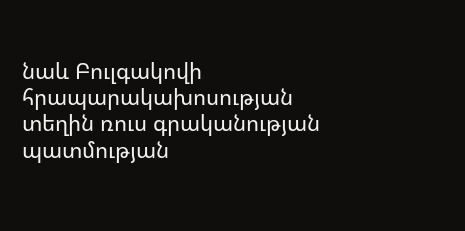նաև Բուլգակովի հրապարակախոսության տեղին ռուս գրականության պատմության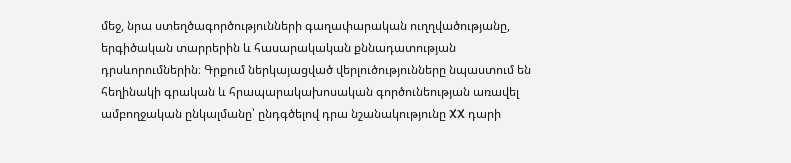մեջ, նրա ստեղծագործությունների գաղափարական ուղղվածությանը, երգիծական տարրերին և հասարակական քննադատության դրսևորումներին։ Գրքում ներկայացված վերլուծությունները նպաստում են հեղինակի գրական և հրապարակախոսական գործունեության առավել ամբողջական ընկալմանը՝ ընդգծելով դրա նշանակությունը XX դարի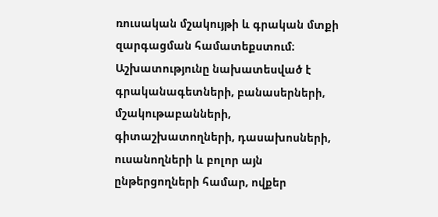ռուսական մշակույթի և գրական մտքի զարգացման համատեքստում։ Աշխատությունը նախատեսված է գրականագետների, բանասերների, մշակութաբանների, գիտաշխատողների, դասախոսների, ուսանողների և բոլոր այն ընթերցողների համար, ովքեր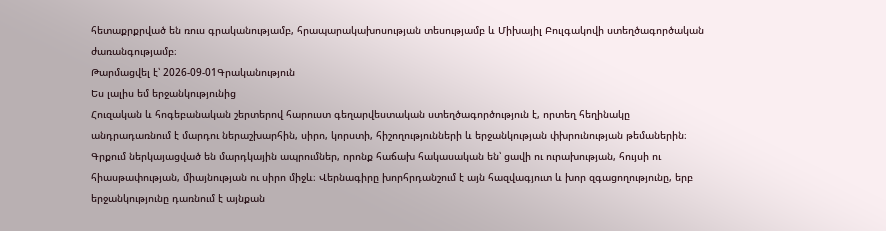հետաքրքրված են ռուս գրականությամբ, հրապարակախոսության տեսությամբ և Միխայիլ Բուլգակովի ստեղծագործական ժառանգությամբ։
Թարմացվել է՝ 2026-09-01Գրականություն
Ես լալիս եմ երջանկությունից
Հուզական և հոգեբանական շերտերով հարուստ գեղարվեստական ստեղծագործություն է, որտեղ հեղինակը անդրադառնում է մարդու ներաշխարհին, սիրո, կորստի, հիշողությունների և երջանկության փխրունության թեմաներին։ Գրքում ներկայացված են մարդկային ապրումներ, որոնք հաճախ հակասական են՝ ցավի ու ուրախության, հույսի ու հիասթափության, միայնության ու սիրո միջև։ Վերնագիրը խորհրդանշում է այն հազվագյուտ և խոր զգացողությունը, երբ երջանկությունը դառնում է այնքան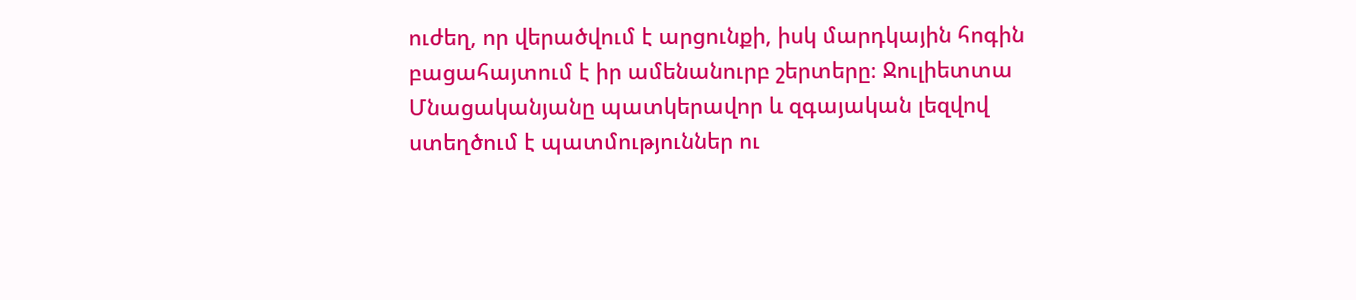ուժեղ, որ վերածվում է արցունքի, իսկ մարդկային հոգին բացահայտում է իր ամենանուրբ շերտերը։ Ջուլիետտա Մնացականյանը պատկերավոր և զգայական լեզվով ստեղծում է պատմություններ ու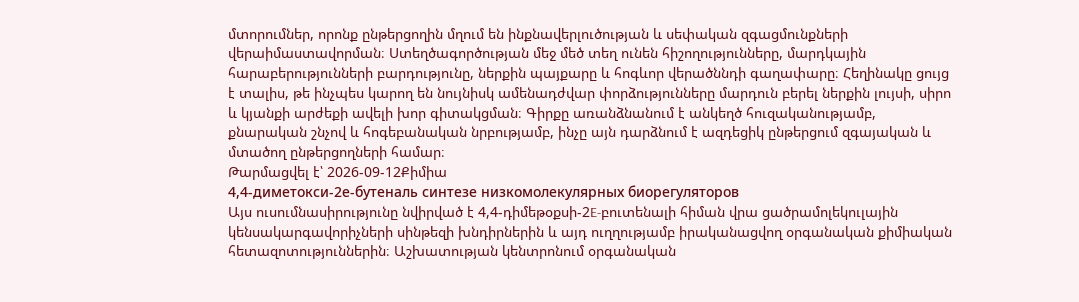մտորումներ, որոնք ընթերցողին մղում են ինքնավերլուծության և սեփական զգացմունքների վերաիմաստավորման։ Ստեղծագործության մեջ մեծ տեղ ունեն հիշողությունները, մարդկային հարաբերությունների բարդությունը, ներքին պայքարը և հոգևոր վերածննդի գաղափարը։ Հեղինակը ցույց է տալիս, թե ինչպես կարող են նույնիսկ ամենադժվար փորձությունները մարդուն բերել ներքին լույսի, սիրո և կյանքի արժեքի ավելի խոր գիտակցման։ Գիրքը առանձնանում է անկեղծ հուզականությամբ, քնարական շնչով և հոգեբանական նրբությամբ, ինչը այն դարձնում է ազդեցիկ ընթերցում զգայական և մտածող ընթերցողների համար։
Թարմացվել է՝ 2026-09-12Քիմիա
4,4-диметокси-2е-бутеналь синтезе низкомолекулярных биорегуляторов
Այս ուսումնասիրությունը նվիրված է 4,4-դիմեթօքսի-2E-բուտենալի հիման վրա ցածրամոլեկուլային կենսակարգավորիչների սինթեզի խնդիրներին և այդ ուղղությամբ իրականացվող օրգանական քիմիական հետազոտություններին։ Աշխատության կենտրոնում օրգանական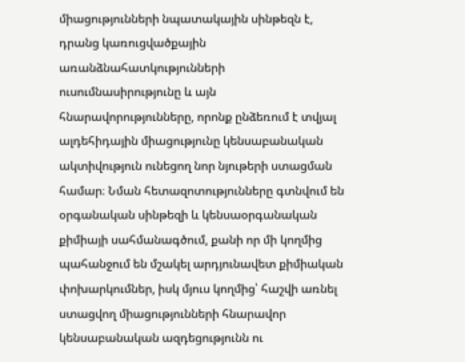միացությունների նպատակային սինթեզն է, դրանց կառուցվածքային առանձնահատկությունների ուսումնասիրությունը և այն հնարավորությունները, որոնք ընձեռում է տվյալ ալդեհիդային միացությունը կենսաբանական ակտիվություն ունեցող նոր նյութերի ստացման համար։ Նման հետազոտությունները գտնվում են օրգանական սինթեզի և կենսաօրգանական քիմիայի սահմանագծում, քանի որ մի կողմից պահանջում են մշակել արդյունավետ քիմիական փոխարկումներ, իսկ մյուս կողմից՝ հաշվի առնել ստացվող միացությունների հնարավոր կենսաբանական ազդեցությունն ու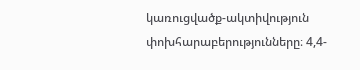կառուցվածք-ակտիվություն փոխհարաբերությունները։ 4,4-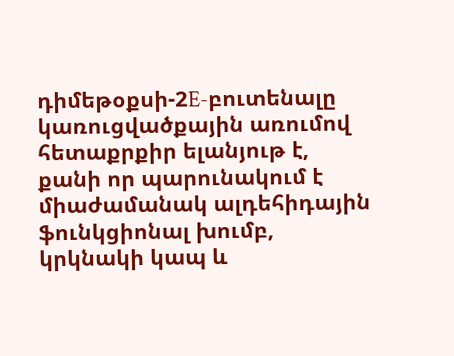դիմեթօքսի-2E-բուտենալը կառուցվածքային առումով հետաքրքիր ելանյութ է, քանի որ պարունակում է միաժամանակ ալդեհիդային ֆունկցիոնալ խումբ, կրկնակի կապ և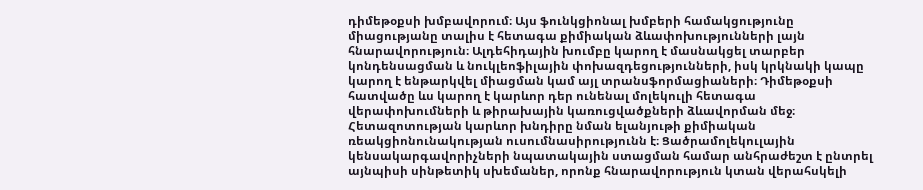դիմեթօքսի խմբավորում։ Այս ֆունկցիոնալ խմբերի համակցությունը միացությանը տալիս է հետագա քիմիական ձևափոխությունների լայն հնարավորություն։ Ալդեհիդային խումբը կարող է մասնակցել տարբեր կոնդենսացման և նուկլեոֆիլային փոխազդեցությունների, իսկ կրկնակի կապը կարող է ենթարկվել միացման կամ այլ տրանսֆորմացիաների։ Դիմեթօքսի հատվածը ևս կարող է կարևոր դեր ունենալ մոլեկուլի հետագա վերափոխումների և թիրախային կառուցվածքների ձևավորման մեջ։ Հետազոտության կարևոր խնդիրը նման ելանյութի քիմիական ռեակցիոնունակության ուսումնասիրությունն է։ Ցածրամոլեկուլային կենսակարգավորիչների նպատակային ստացման համար անհրաժեշտ է ընտրել այնպիսի սինթետիկ սխեմաներ, որոնք հնարավորություն կտան վերահսկելի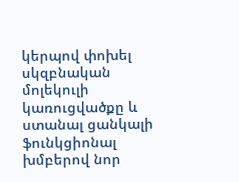կերպով փոխել սկզբնական մոլեկուլի կառուցվածքը և ստանալ ցանկալի ֆունկցիոնալ խմբերով նոր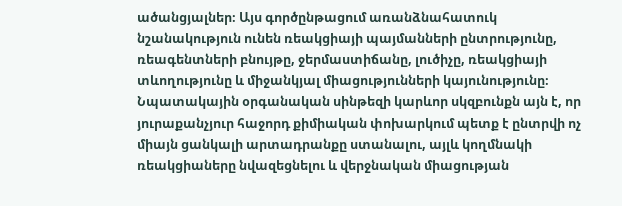ածանցյալներ։ Այս գործընթացում առանձնահատուկ նշանակություն ունեն ռեակցիայի պայմանների ընտրությունը, ռեագենտների բնույթը, ջերմաստիճանը, լուծիչը, ռեակցիայի տևողությունը և միջանկյալ միացությունների կայունությունը։ Նպատակային օրգանական սինթեզի կարևոր սկզբունքն այն է, որ յուրաքանչյուր հաջորդ քիմիական փոխարկում պետք է ընտրվի ոչ միայն ցանկալի արտադրանքը ստանալու, այլև կողմնակի ռեակցիաները նվազեցնելու և վերջնական միացության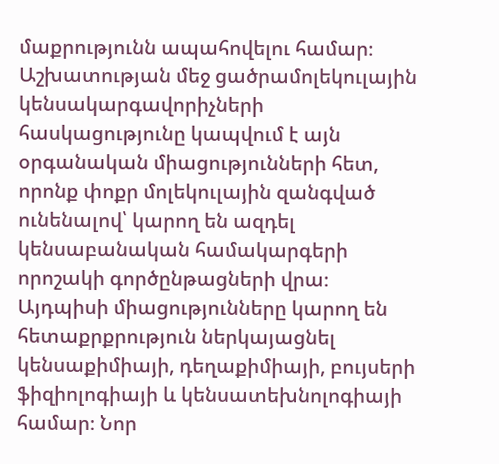մաքրությունն ապահովելու համար։ Աշխատության մեջ ցածրամոլեկուլային կենսակարգավորիչների հասկացությունը կապվում է այն օրգանական միացությունների հետ, որոնք փոքր մոլեկուլային զանգված ունենալով՝ կարող են ազդել կենսաբանական համակարգերի որոշակի գործընթացների վրա։ Այդպիսի միացությունները կարող են հետաքրքրություն ներկայացնել կենսաքիմիայի, դեղաքիմիայի, բույսերի ֆիզիոլոգիայի և կենսատեխնոլոգիայի համար։ Նոր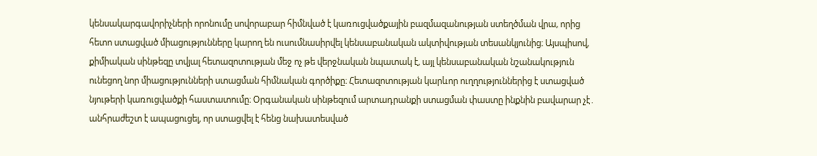կենսակարգավորիչների որոնումը սովորաբար հիմնված է կառուցվածքային բազմազանության ստեղծման վրա, որից հետո ստացված միացությունները կարող են ուսումնասիրվել կենսաբանական ակտիվության տեսանկյունից։ Այսպիսով, քիմիական սինթեզը տվյալ հետազոտության մեջ ոչ թե վերջնական նպատակ է, այլ կենսաբանական նշանակություն ունեցող նոր միացությունների ստացման հիմնական գործիքը։ Հետազոտության կարևոր ուղղություններից է ստացված նյութերի կառուցվածքի հաստատումը։ Օրգանական սինթեզում արտադրանքի ստացման փաստը ինքնին բավարար չէ․ անհրաժեշտ է ապացուցել, որ ստացվել է հենց նախատեսված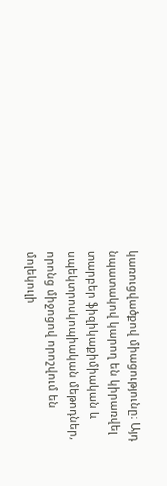կառուցվածքով միացությունը։ Այդ նպատակով կարող են կիրառվել տարբեր ֆիզիկաքիմիական և սպեկտրոսկոպիական մեթոդներ, որոնց միջոցով որոշվում են մոլեկուլի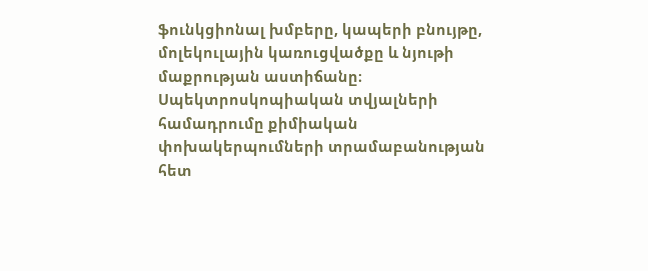ֆունկցիոնալ խմբերը, կապերի բնույթը, մոլեկուլային կառուցվածքը և նյութի մաքրության աստիճանը։ Սպեկտրոսկոպիական տվյալների համադրումը քիմիական փոխակերպումների տրամաբանության հետ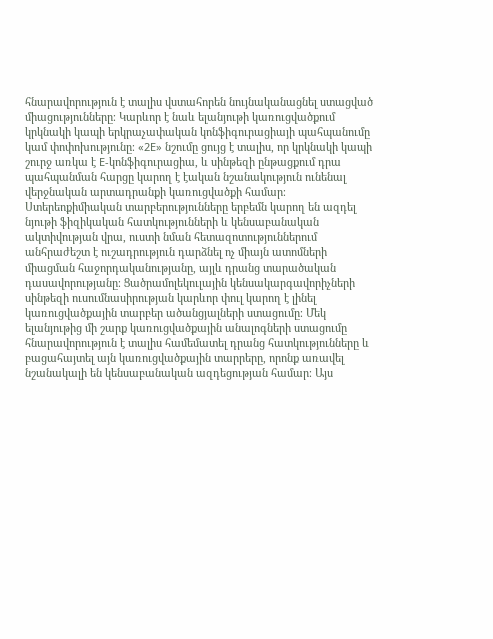հնարավորություն է տալիս վստահորեն նույնականացնել ստացված միացությունները։ Կարևոր է նաև ելանյութի կառուցվածքում կրկնակի կապի երկրաչափական կոնֆիգուրացիայի պահպանումը կամ փոփոխությունը։ «2E» նշումը ցույց է տալիս, որ կրկնակի կապի շուրջ առկա է E-կոնֆիգուրացիա, և սինթեզի ընթացքում դրա պահպանման հարցը կարող է էական նշանակություն ունենալ վերջնական արտադրանքի կառուցվածքի համար։ Ստերեոքիմիական տարբերությունները երբեմն կարող են ազդել նյութի ֆիզիկական հատկությունների և կենսաբանական ակտիվության վրա, ուստի նման հետազոտություններում անհրաժեշտ է ուշադրություն դարձնել ոչ միայն ատոմների միացման հաջորդականությանը, այլև դրանց տարածական դասավորությանը։ Ցածրամոլեկուլային կենսակարգավորիչների սինթեզի ուսումնասիրության կարևոր փուլ կարող է լինել կառուցվածքային տարբեր ածանցյալների ստացումը։ Մեկ ելանյութից մի շարք կառուցվածքային անալոգների ստացումը հնարավորություն է տալիս համեմատել դրանց հատկությունները և բացահայտել այն կառուցվածքային տարրերը, որոնք առավել նշանակալի են կենսաբանական ազդեցության համար։ Այս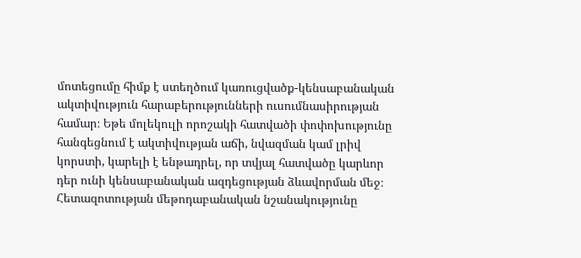մոտեցումը հիմք է ստեղծում կառուցվածք-կենսաբանական ակտիվություն հարաբերությունների ուսումնասիրության համար։ Եթե մոլեկուլի որոշակի հատվածի փոփոխությունը հանգեցնում է ակտիվության աճի, նվազման կամ լրիվ կորստի, կարելի է ենթադրել, որ տվյալ հատվածը կարևոր դեր ունի կենսաբանական ազդեցության ձևավորման մեջ։ Հետազոտության մեթոդաբանական նշանակությունը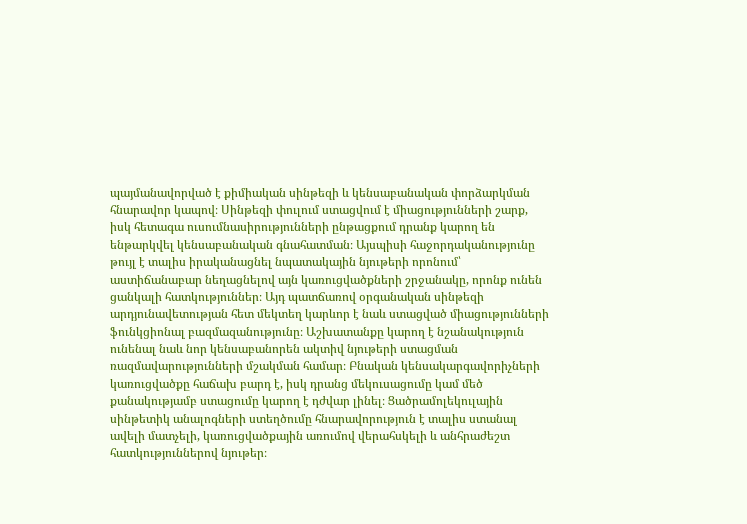պայմանավորված է քիմիական սինթեզի և կենսաբանական փորձարկման հնարավոր կապով։ Սինթեզի փուլում ստացվում է միացությունների շարք, իսկ հետագա ուսումնասիրությունների ընթացքում դրանք կարող են ենթարկվել կենսաբանական գնահատման։ Այսպիսի հաջորդականությունը թույլ է տալիս իրականացնել նպատակային նյութերի որոնում՝ աստիճանաբար նեղացնելով այն կառուցվածքների շրջանակը, որոնք ունեն ցանկալի հատկություններ։ Այդ պատճառով օրգանական սինթեզի արդյունավետության հետ մեկտեղ կարևոր է նաև ստացված միացությունների ֆունկցիոնալ բազմազանությունը։ Աշխատանքը կարող է նշանակություն ունենալ նաև նոր կենսաբանորեն ակտիվ նյութերի ստացման ռազմավարությունների մշակման համար։ Բնական կենսակարգավորիչների կառուցվածքը հաճախ բարդ է, իսկ դրանց մեկուսացումը կամ մեծ քանակությամբ ստացումը կարող է դժվար լինել։ Ցածրամոլեկուլային սինթետիկ անալոգների ստեղծումը հնարավորություն է տալիս ստանալ ավելի մատչելի, կառուցվածքային առումով վերահսկելի և անհրաժեշտ հատկություններով նյութեր։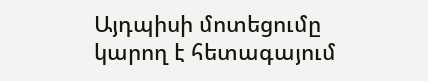Այդպիսի մոտեցումը կարող է հետագայում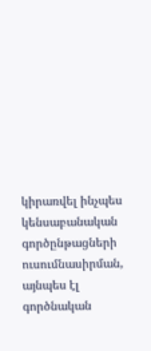կիրառվել ինչպես կենսաբանական գործընթացների ուսումնասիրման, այնպես էլ գործնական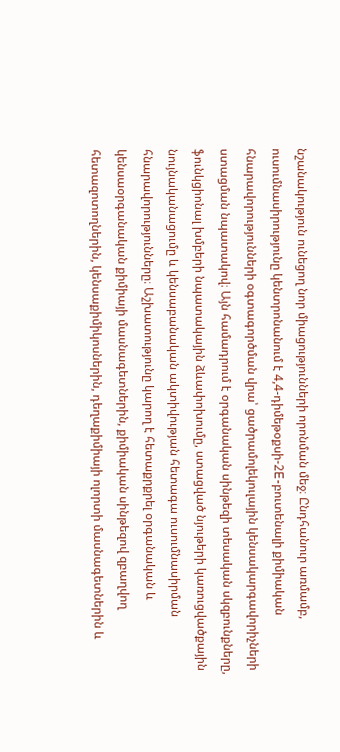նշանակություն ունեցող նոր միացությունների որոնման մեջ։ Ընդհանուր առմամբ, ուսումնասիրությունը կենտրոնանում է 4,4-դիմեթօքսի-2E-բուտենալի քիմիական հնարավորությունների օգտագործման վրա՝ ցածրամոլեկուլային կենսակարգավորիչների ստացման նպատակով։ Այն համադրում է օրգանական սինթեզի տեսական սկզբունքները, ֆունկցիոնալ խմբերի նպատակային ձևափոխումը, ստացված նյութերի կառուցվածքային նույնականացումը և կենսաբանական ակտիվության հետագա ուսումնասիրման հնարավորությունները։ Աշխատությունը կարող է հետաքրքրել օրգանական և կենսաօրգանական քիմիայի մասնագետներին, քիմիական սինթեզով զբաղվող հետազոտողներին, կենսաքիմիկոսներին, դեղաքիմիայի ոլորտի մասնագետներին և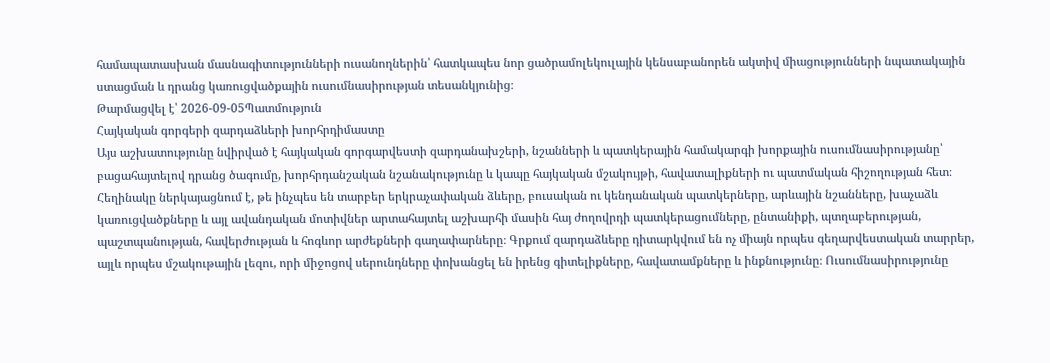համապատասխան մասնագիտությունների ուսանողներին՝ հատկապես նոր ցածրամոլեկուլային կենսաբանորեն ակտիվ միացությունների նպատակային ստացման և դրանց կառուցվածքային ուսումնասիրության տեսանկյունից։
Թարմացվել է՝ 2026-09-05Պատմություն
Հայկական գորգերի զարդաձևերի խորհրդիմաստը
Այս աշխատությունը նվիրված է հայկական գորգարվեստի զարդանախշերի, նշանների և պատկերային համակարգի խորքային ուսումնասիրությանը՝ բացահայտելով դրանց ծագումը, խորհրդանշական նշանակությունը և կապը հայկական մշակույթի, հավատալիքների ու պատմական հիշողության հետ։ Հեղինակը ներկայացնում է, թե ինչպես են տարբեր երկրաչափական ձևերը, բուսական ու կենդանական պատկերները, արևային նշանները, խաչաձև կառուցվածքները և այլ ավանդական մոտիվներ արտահայտել աշխարհի մասին հայ ժողովրդի պատկերացումները, ընտանիքի, պտղաբերության, պաշտպանության, հավերժության և հոգևոր արժեքների գաղափարները։ Գրքում զարդաձևերը դիտարկվում են ոչ միայն որպես գեղարվեստական տարրեր, այլև որպես մշակութային լեզու, որի միջոցով սերունդները փոխանցել են իրենց գիտելիքները, հավատամքները և ինքնությունը։ Ուսումնասիրությունը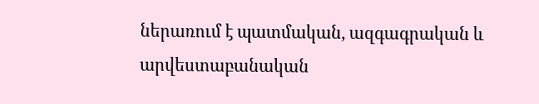ներառում է պատմական, ազգագրական և արվեստաբանական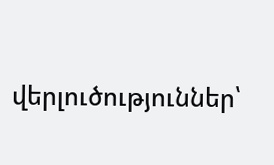վերլուծություններ՝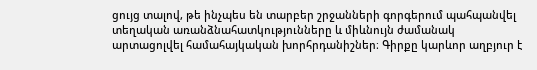ցույց տալով, թե ինչպես են տարբեր շրջանների գորգերում պահպանվել տեղական առանձնահատկությունները և միևնույն ժամանակ արտացոլվել համահայկական խորհրդանիշներ։ Գիրքը կարևոր աղբյուր է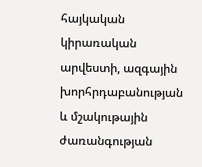հայկական կիրառական արվեստի, ազգային խորհրդաբանության և մշակութային ժառանգության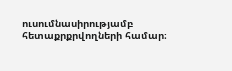ուսումնասիրությամբ հետաքրքրվողների համար։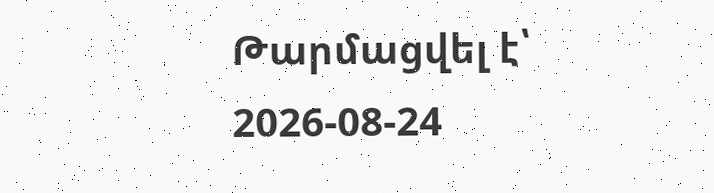Թարմացվել է՝ 2026-08-24